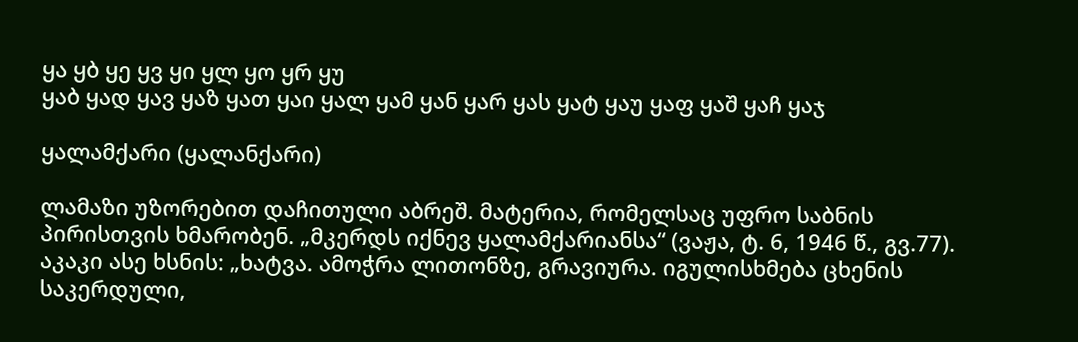ყა ყბ ყე ყვ ყი ყლ ყო ყრ ყუ
ყაბ ყად ყავ ყაზ ყათ ყაი ყალ ყამ ყან ყარ ყას ყატ ყაუ ყაფ ყაშ ყაჩ ყაჯ

ყალამქარი (ყალანქარი)

ლამაზი უზორებით დაჩითული აბრეშ. მატერია, რომელსაც უფრო საბნის პირისთვის ხმარობენ. „მკერდს იქნევ ყალამქარიანსა“ (ვაჟა, ტ. 6, 1946 წ., გვ.77). აკაკი ასე ხსნის: „ხატვა. ამოჭრა ლითონზე, გრავიურა. იგულისხმება ცხენის საკერდული,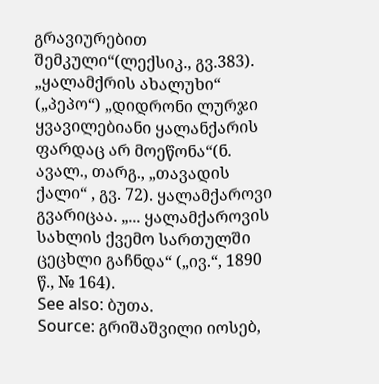გრავიურებით შემკული“(ლექსიკ., გვ.383). „ყალამქრის ახალუხი“ („პეპო“) „დიდრონი ლურჯი ყვავილებიანი ყალანქარის ფარდაც არ მოეწონა“(ნ. ავალ., თარგ., „თავადის ქალი“ , გვ. 72). ყალამქაროვი გვარიცაა. „... ყალამქაროვის სახლის ქვემო სართულში ცეცხლი გაჩნდა“ („ივ.“, 1890 წ., № 164).
See also: ბუთა.
Source: გრიშაშვილი იოსებ,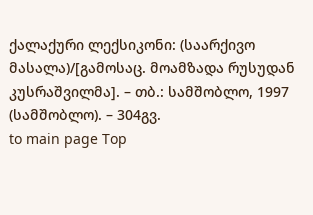ქალაქური ლექსიკონი: (საარქივო მასალა)/[გამოსაც. მოამზადა რუსუდან კუსრაშვილმა]. – თბ.: სამშობლო, 1997 (სამშობლო). – 304გვ.
to main page Top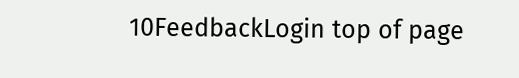10FeedbackLogin top of page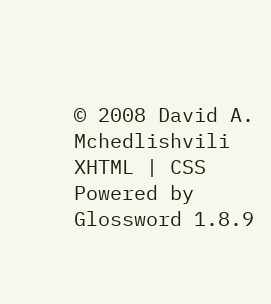© 2008 David A. Mchedlishvili XHTML | CSS Powered by Glossword 1.8.9